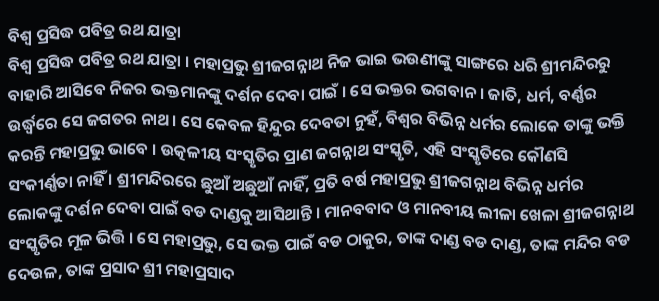ବିଶ୍ଵ ପ୍ରସିଦ୍ଧ ପବିତ୍ର ରଥ ଯାତ୍ରା
ବିଶ୍ଵ ପ୍ରସିଦ୍ଧ ପବିତ୍ର ରଥ ଯାତ୍ରା । ମହାପ୍ରଭୁ ଶ୍ରୀଜଗନ୍ନାଥ ନିଜ ଭାଇ ଭଉଣୀଙ୍କୁ ସାଙ୍ଗରେ ଧରି ଶ୍ରୀମନ୍ଦିରରୁ ବାହାରି ଆସିବେ ନିଜର ଭକ୍ତମାନଙ୍କୁ ଦର୍ଶନ ଦେବା ପାଇଁ । ସେ ଭକ୍ତର ଭଗବାନ । ଜାତି, ଧର୍ମ, ବର୍ଣ୍ଣର ଉର୍ଦ୍ଧ୍ବରେ ସେ ଜଗତର ନାଥ । ସେ କେବଳ ହିନ୍ଦୁର ଦେବତା ନୁହଁ, ବିଶ୍ଵର ବିଭିନ୍ନ ଧର୍ମର ଲୋକେ ତାଙ୍କୁ ଭକ୍ତି କରନ୍ତି ମହାପ୍ରଭୁ ଭାବେ । ଉତ୍କଳୀୟ ସଂସ୍କୃତିର ପ୍ରାଣ ଜଗନ୍ନାଥ ସଂସ୍କୃତି, ଏହି ସଂସ୍କୃତିରେ କୌଣସି ସଂକୀର୍ଣ୍ଣତା ନାହିଁ । ଶ୍ରୀମନ୍ଦିରରେ ଛୁଆଁ ଅଛୁଆଁ ନାହିଁ, ପ୍ରତି ବର୍ଷ ମହାପ୍ରଭୁ ଶ୍ରୀଜଗନ୍ନାଥ ବିଭିନ୍ନ ଧର୍ମର ଲୋକଙ୍କୁ ଦର୍ଶନ ଦେବା ପାଇଁ ବଡ ଦାଣ୍ଡକୁ ଆସିଥାନ୍ତି । ମାନବବାଦ ଓ ମାନବୀୟ ଲୀଳା ଖେଳା ଶ୍ରୀଜଗନ୍ନାଥ ସଂସ୍କୃତିର ମୂଳ ଭିତ୍ତି । ସେ ମହାପ୍ରଭୁ, ସେ ଭକ୍ତ ପାଇଁ ବଡ ଠାକୁର, ତାଙ୍କ ଦାଣ୍ଡ ବଡ ଦାଣ୍ଡ, ତାଙ୍କ ମନ୍ଦିର ବଡ ଦେଉଳ, ତାଙ୍କ ପ୍ରସାଦ ଶ୍ରୀ ମହାପ୍ରସାଦ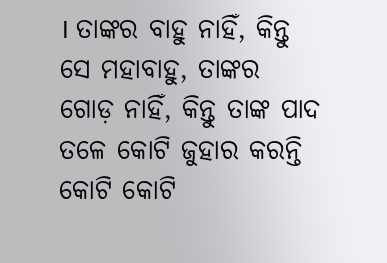। ତାଙ୍କର ବାହୁ ନାହିଁ, କିନ୍ତୁ ସେ ମହାବାହୁ, ତାଙ୍କର ଗୋଡ଼ ନାହିଁ, କିନ୍ତୁ ତାଙ୍କ ପାଦ ତଳେ କୋଟି ଜୁହାର କରନ୍ତି କୋଟି କୋଟି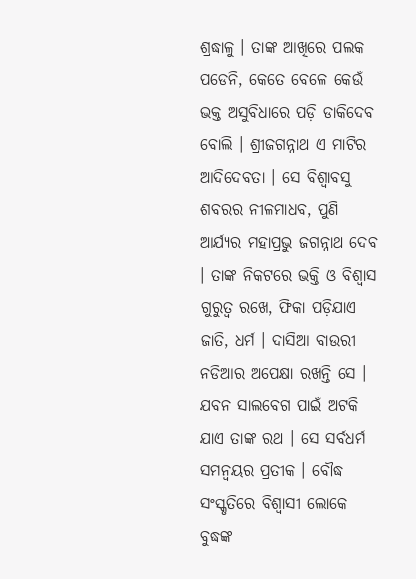ଶ୍ରଦ୍ଧାଳୁ । ତାଙ୍କ ଆଖିରେ ପଲକ ପଡେନି, କେତେ ବେଳେ କେଉଁ ଭକ୍ତ ଅସୁବିଧାରେ ପଡ଼ି ଡାକିଦେବ ବୋଲି । ଶ୍ରୀଜଗନ୍ନାଥ ଏ ମାଟିର ଆଦିଦେବତା । ସେ ବିଶ୍ଵାବସୁ ଶବରର ନୀଳମାଧବ, ପୁଣି ଆର୍ଯ୍ୟର ମହାପ୍ରଭୁ ଜଗନ୍ନାଥ ଦେବ । ତାଙ୍କ ନିକଟରେ ଭକ୍ତି ଓ ବିଶ୍ୱାସ ଗୁରୁତ୍ଵ ରଖେ, ଫିକା ପଡ଼ିଯାଏ ଜାତି, ଧର୍ମ । ଦାସିଆ ବାଉରୀ ନଡିଆର ଅପେକ୍ଷା ରଖନ୍ତି ସେ । ଯବନ ସାଲବେଗ ପାଇଁ ଅଟକି ଯାଏ ତାଙ୍କ ରଥ । ସେ ସର୍ବଧର୍ମ ସମନ୍ବୟର ପ୍ରତୀକ । ବୌଦ୍ଧ ସଂସ୍କୃତିରେ ବିଶ୍ବାସୀ ଲୋକେ ବୁଦ୍ଧଙ୍କ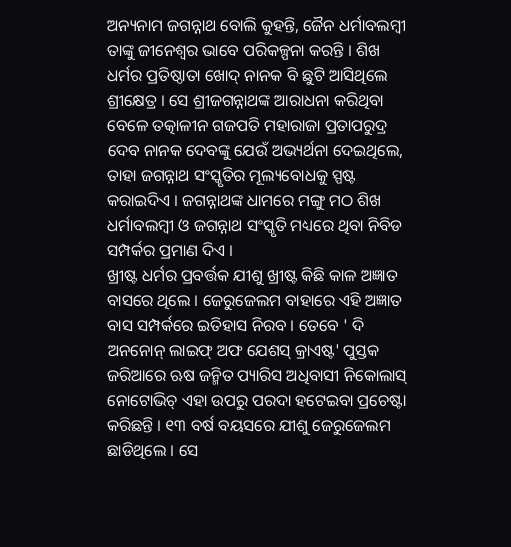ଅନ୍ୟନାମ ଜଗନ୍ନାଥ ବୋଲି କୁହନ୍ତି, ଜୈନ ଧର୍ମାବଲମ୍ବୀ ତାଙ୍କୁ ଜୀନେଶ୍ୱର ଭାବେ ପରିକଳ୍ପନା କରନ୍ତି । ଶିଖ ଧର୍ମର ପ୍ରତିଷ୍ଠାତା ଖୋଦ୍ ନାନକ ବି ଛୁଟି ଆସିଥିଲେ ଶ୍ରୀକ୍ଷେତ୍ର । ସେ ଶ୍ରୀଜଗନ୍ନାଥଙ୍କ ଆରାଧନା କରିଥିବା ବେଳେ ତତ୍କାଳୀନ ଗଜପତି ମହାରାଜା ପ୍ରତାପରୁଦ୍ର ଦେବ ନାନକ ଦେବଙ୍କୁ ଯେଉଁ ଅଭ୍ୟର୍ଥନା ଦେଇଥିଲେ, ତାହା ଜଗନ୍ନାଥ ସଂସ୍କୃତିର ମୂଲ୍ୟବୋଧକୁ ସ୍ପଷ୍ଟ କରାଇଦିଏ । ଜଗନ୍ନାଥଙ୍କ ଧାମରେ ମଙ୍ଗୁ ମଠ ଶିଖ ଧର୍ମାବଲମ୍ବୀ ଓ ଜଗନ୍ନାଥ ସଂସ୍କୃତି ମଧ୍ୟରେ ଥିବା ନିବିଡ ସମ୍ପର୍କର ପ୍ରମାଣ ଦିଏ ।
ଖ୍ରୀଷ୍ଟ ଧର୍ମର ପ୍ରବର୍ତ୍ତକ ଯୀଶୁ ଖ୍ରୀଷ୍ଟ କିଛି କାଳ ଅଜ୍ଞାତ ବାସରେ ଥିଲେ । ଜେରୁଜେଲମ ବାହାରେ ଏହି ଅଜ୍ଞାତ ବାସ ସମ୍ପର୍କରେ ଇତିହାସ ନିରବ । ତେବେ ' ଦି ଅନନୋନ୍ ଲାଇଫ୍ ଅଫ ଯେଶସ୍ କ୍ରାଏଷ୍ଟ' ପୁସ୍ତକ ଜରିଆରେ ଋଷ ଜନ୍ମିତ ପ୍ୟାରିସ ଅଧିବାସୀ ନିକୋଲାସ୍ ନୋଟୋଭିଚ୍ ଏହା ଉପରୁ ପରଦା ହଟେଇବା ପ୍ରଚେଷ୍ଟା କରିଛନ୍ତି । ୧୩ ବର୍ଷ ବୟସରେ ଯୀଶୁ ଜେରୁଜେଲମ ଛାଡିଥିଲେ । ସେ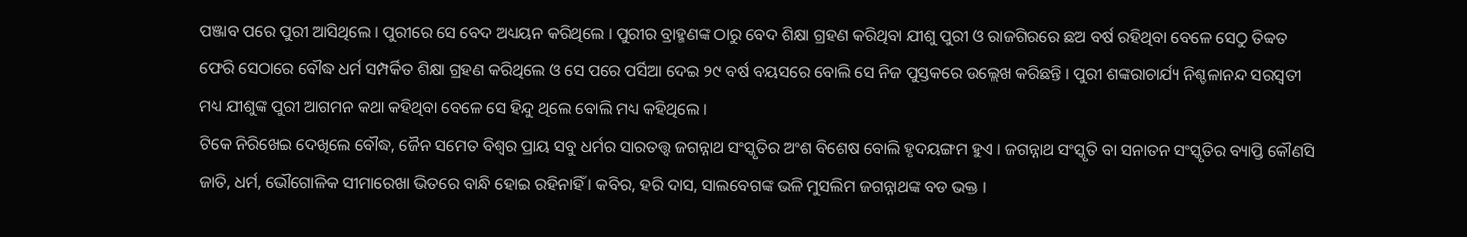ପଞ୍ଜାବ ପରେ ପୁରୀ ଆସିଥିଲେ । ପୁରୀରେ ସେ ବେଦ ଅଧ୍ୟୟନ କରିଥିଲେ । ପୁରୀର ବ୍ରାହ୍ମଣଙ୍କ ଠାରୁ ବେଦ ଶିକ୍ଷା ଗ୍ରହଣ କରିଥିବା ଯୀଶୁ ପୁରୀ ଓ ରାଜଗିରରେ ଛଅ ବର୍ଷ ରହିଥିବା ବେଳେ ସେଠୁ ତିବ୍ବତ ଫେରି ସେଠାରେ ବୌଦ୍ଧ ଧର୍ମ ସମ୍ପର୍କିତ ଶିକ୍ଷା ଗ୍ରହଣ କରିଥିଲେ ଓ ସେ ପରେ ପର୍ସିଆ ଦେଇ ୨୯ ବର୍ଷ ବୟସରେ ବୋଲି ସେ ନିଜ ପୁସ୍ତକରେ ଉଲ୍ଲେଖ କରିଛନ୍ତି । ପୁରୀ ଶଙ୍କରାଚାର୍ଯ୍ୟ ନିଶ୍ଚଳାନନ୍ଦ ସରସ୍ବତୀ ମଧ୍ୟ ଯୀଶୁଙ୍କ ପୁରୀ ଆଗମନ କଥା କହିଥିବା ବେଳେ ସେ ହିନ୍ଦୁ ଥିଲେ ବୋଲି ମଧ୍ୟ କହିଥିଲେ ।
ଟିକେ ନିରିଖେଇ ଦେଖିଲେ ବୌଦ୍ଧ, ଜୈନ ସମେତ ବିଶ୍ଵର ପ୍ରାୟ ସବୁ ଧର୍ମର ସାରତତ୍ତ୍ଵ ଜଗନ୍ନାଥ ସଂସ୍କୃତିର ଅଂଶ ବିଶେଷ ବୋଲି ହୃଦୟଙ୍ଗମ ହୁଏ । ଜଗନ୍ନାଥ ସଂସ୍କୃତି ବା ସନାତନ ସଂସ୍କୃତିର ବ୍ୟାପ୍ତି କୌଣସି ଜାତି, ଧର୍ମ, ଭୌଗୋଳିକ ସୀମାରେଖା ଭିତରେ ବାନ୍ଧି ହୋଇ ରହିନାହିଁ । କବିର, ହରି ଦାସ, ସାଲବେଗଙ୍କ ଭଳି ମୁସଲିମ ଜଗନ୍ନାଥଙ୍କ ବଡ ଭକ୍ତ ।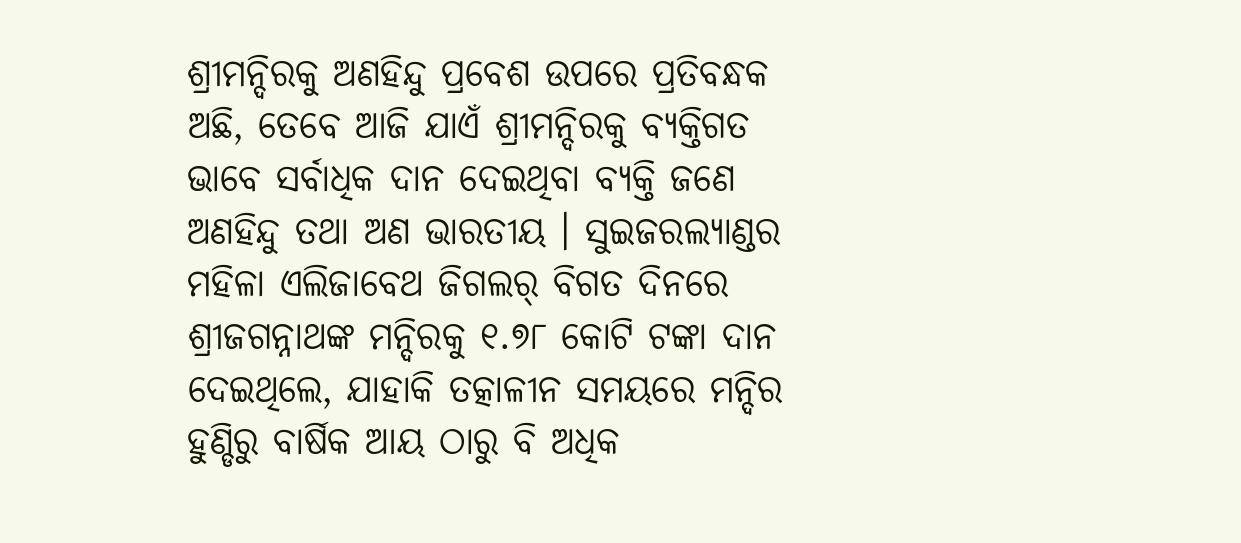ଶ୍ରୀମନ୍ଦିରକୁ ଅଣହିନ୍ଦୁ ପ୍ରବେଶ ଉପରେ ପ୍ରତିବନ୍ଧକ ଅଛି, ତେବେ ଆଜି ଯାଏଁ ଶ୍ରୀମନ୍ଦିରକୁ ବ୍ୟକ୍ତିଗତ ଭାବେ ସର୍ବାଧିକ ଦାନ ଦେଇଥିବା ବ୍ୟକ୍ତି ଜଣେ ଅଣହିନ୍ଦୁ ତଥା ଅଣ ଭାରତୀୟ । ସୁଇଜରଲ୍ୟାଣ୍ଡର ମହିଳା ଏଲିଜାବେଥ ଜିଗଲର୍ ବିଗତ ଦିନରେ ଶ୍ରୀଜଗନ୍ନାଥଙ୍କ ମନ୍ଦିରକୁ ୧.୭୮ କୋଟି ଟଙ୍କା ଦାନ ଦେଇଥିଲେ, ଯାହାକି ତତ୍କାଳୀନ ସମୟରେ ମନ୍ଦିର ହୁଣ୍ଡିରୁ ବାର୍ଷିକ ଆୟ ଠାରୁ ବି ଅଧିକ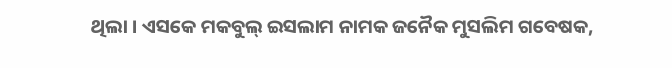ଥିଲା । ଏସକେ ମକବୁଲ୍ ଇସଲାମ ନାମକ ଜନୈକ ମୁସଲିମ ଗବେଷକ,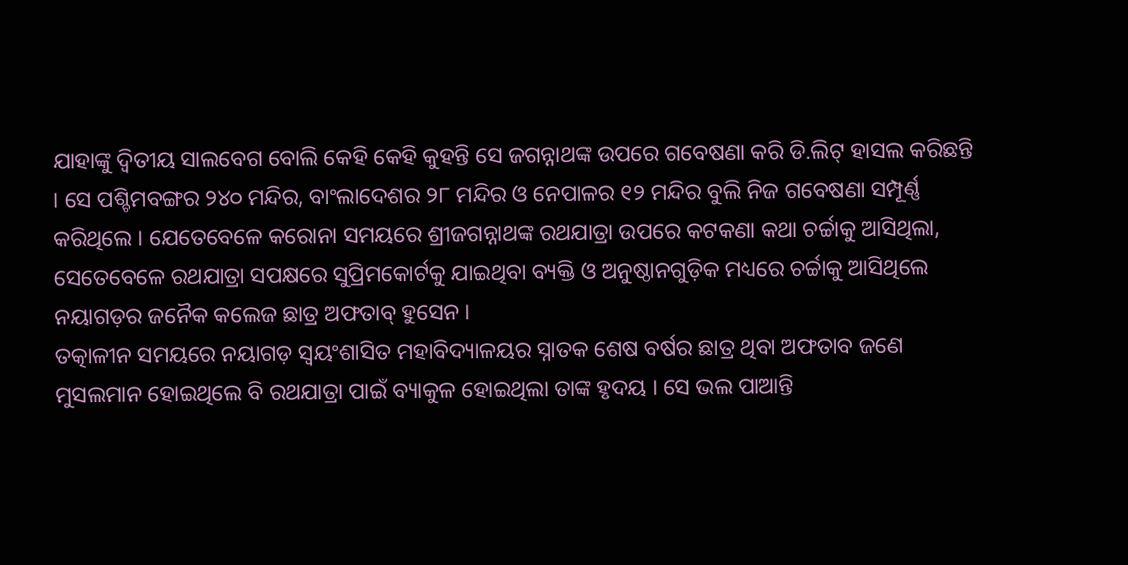ଯାହାଙ୍କୁ ଦ୍ବିତୀୟ ସାଲବେଗ ବୋଲି କେହି କେହି କୁହନ୍ତି ସେ ଜଗନ୍ନାଥଙ୍କ ଉପରେ ଗବେଷଣା କରି ଡି.ଲିଟ୍ ହାସଲ କରିଛନ୍ତି । ସେ ପଶ୍ଚିମବଙ୍ଗର ୨୪୦ ମନ୍ଦିର, ବାଂଲାଦେଶର ୨୮ ମନ୍ଦିର ଓ ନେପାଳର ୧୨ ମନ୍ଦିର ବୁଲି ନିଜ ଗବେଷଣା ସମ୍ପୂର୍ଣ୍ଣ କରିଥିଲେ । ଯେତେବେଳେ କରୋନା ସମୟରେ ଶ୍ରୀଜଗନ୍ନାଥଙ୍କ ରଥଯାତ୍ରା ଉପରେ କଟକଣା କଥା ଚର୍ଚ୍ଚାକୁ ଆସିଥିଲା, ସେତେବେଳେ ରଥଯାତ୍ରା ସପକ୍ଷରେ ସୁପ୍ରିମକୋର୍ଟକୁ ଯାଇଥିବା ବ୍ୟକ୍ତି ଓ ଅନୁଷ୍ଠାନଗୁଡ଼ିକ ମଧ୍ୟରେ ଚର୍ଚ୍ଚାକୁ ଆସିଥିଲେ ନୟାଗଡ଼ର ଜନୈକ କଲେଜ ଛାତ୍ର ଅଫତାବ୍ ହୁସେନ ।
ତତ୍କାଳୀନ ସମୟରେ ନୟାଗଡ଼ ସ୍ବୟଂଶାସିତ ମହାବିଦ୍ୟାଳୟର ସ୍ନାତକ ଶେଷ ବର୍ଷର ଛାତ୍ର ଥିବା ଅଫତାବ ଜଣେ ମୁସଲମାନ ହୋଇଥିଲେ ବି ରଥଯାତ୍ରା ପାଇଁ ବ୍ୟାକୁଳ ହୋଇଥିଲା ତାଙ୍କ ହୃଦୟ । ସେ ଭଲ ପାଆନ୍ତି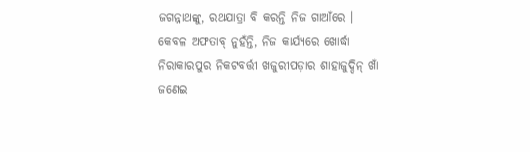ଜଗନ୍ନାଥଙ୍କୁ, ରଥଯାତ୍ରା ବି କରନ୍ତି ନିଜ ଗାଆଁରେ । କେବଳ ଅଫତାବ୍ ନୁହଁନ୍ତି, ନିଜ କାର୍ଯ୍ୟରେ ଖୋର୍ଦ୍ଧା ନିରାକାରପୁର ନିକଟବର୍ତ୍ତୀ ଖଜୁରୀପଡ଼ାର ଶାହାଜୁଦ୍ଦିନ୍ ଖାଁ ଜଣେଇ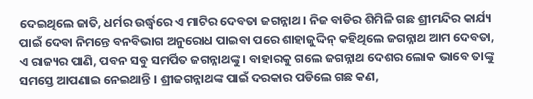ଦେଇଥିଲେ ଜାତି, ଧର୍ମର ଉର୍ଦ୍ଧ୍ବରେ ଏ ମାଟିର ଦେବତା ଜଗନ୍ନାଥ । ନିଜ ବାଡିର ଶିମିଳି ଗଛ ଶ୍ରୀମନ୍ଦିର କାର୍ଯ୍ୟ ପାଇଁ ଦେବା ନିମନ୍ତେ ବନବିଭାଗ ଅନୁରୋଧ ପାଇବା ପରେ ଶାହାଜୁଦ୍ଦିନ୍ କହିଥିଲେ ଜଗନ୍ନାଥ ଆମ ଦେବତା, ଏ ରାଜ୍ୟର ପାଣି, ପବନ ସବୁ ସମର୍ପିତ ଜଗନ୍ନାଥଙ୍କୁ । ବାହାରକୁ ଗଲେ ଜଗନ୍ନାଥ ଦେଶର ଲୋକ ଭାବେ ତାଙ୍କୁ ସମସ୍ତେ ଆପଣାଇ ନେଇଥାନ୍ତି । ଶ୍ରୀଜଗନ୍ନାଥଙ୍କ ପାଇଁ ଦରକାର ପଡିଲେ ଗଛ କଣ,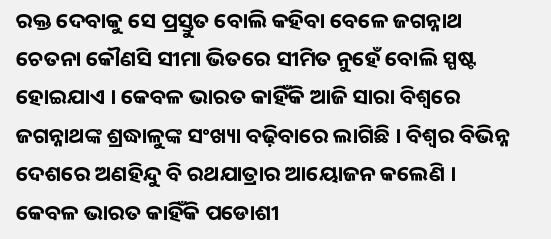ରକ୍ତ ଦେବାକୁ ସେ ପ୍ରସ୍ତୁତ ବୋଲି କହିବା ବେଳେ ଜଗନ୍ନାଥ ଚେତନା କୌଣସି ସୀମା ଭିତରେ ସୀମିତ ନୁହେଁ ବୋଲି ସ୍ପଷ୍ଟ ହୋଇଯାଏ । କେବଳ ଭାରତ କାହିଁକି ଆଜି ସାରା ବିଶ୍ବରେ ଜଗନ୍ନାଥଙ୍କ ଶ୍ରଦ୍ଧାଳୁଙ୍କ ସଂଖ୍ୟା ବଢ଼ିବାରେ ଲାଗିଛି । ବିଶ୍ବର ବିଭିନ୍ନ ଦେଶରେ ଅଣହିନ୍ଦୁ ବି ରଥଯାତ୍ରାର ଆୟୋଜନ କଲେଣି । କେବଳ ଭାରତ କାହିଁକି ପଡୋଶୀ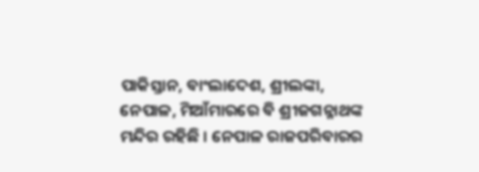ପାକିସ୍ତାନ, ବାଂଲାଦେଶ, ଶ୍ରୀଲଙ୍କା, ନେପାଳ, ମିଆଁମାରରେ ବି ଶ୍ରୀଜଗନ୍ନାଥଙ୍କ ମନ୍ଦିର ରହିଛି । ନେପାଳ ରାଜପରିବାରର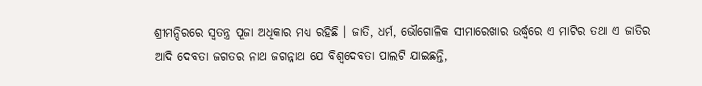ଶ୍ରୀମନ୍ଦିରରେ ସ୍ୱତନ୍ତ୍ର ପୂଜା ଅଧିକାର ମଧ୍ୟ ରହିଛି । ଜାତି, ଧର୍ମ, ଭୌଗୋଳିକ ସୀମାରେଖାର ଉର୍ଦ୍ଧ୍ବରେ ଏ ମାଟିର ତଥା ଏ ଜାତିର ଆଦି ଦେବତା ଜଗତର ନାଥ ଜଗନ୍ନାଥ ଯେ ବିଶ୍ଵଦେବତା ପାଲଟି ଯାଇଛନ୍ତି,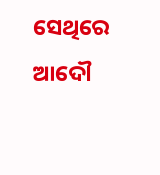ସେଥିରେ ଆଦୌ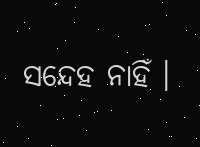ସନ୍ଦେହ ନାହିଁ ।